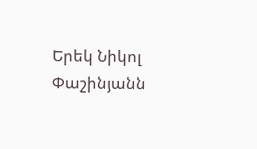Երեկ Նիկոլ Փաշինյանն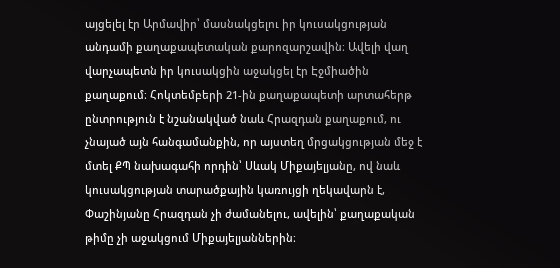այցելել էր Արմավիր՝ մասնակցելու իր կուսակցության անդամի քաղաքապետական քարոզարշավին։ Ավելի վաղ վարչապետն իր կուսակցին աջակցել էր Էջմիածին քաղաքում։ Հոկտեմբերի 21-ին քաղաքապետի արտահերթ ընտրություն է նշանակված նաև Հրազդան քաղաքում, ու չնայած այն հանգամանքին, որ այստեղ մրցակցության մեջ է մտել ՔՊ նախագահի որդին՝ Սևակ Միքայելյանը, ով նաև կուսակցության տարածքային կառույցի ղեկավարն է, Փաշինյանը Հրազդան չի ժամանելու, ավելին՝ քաղաքական թիմը չի աջակցում Միքայելյաններին։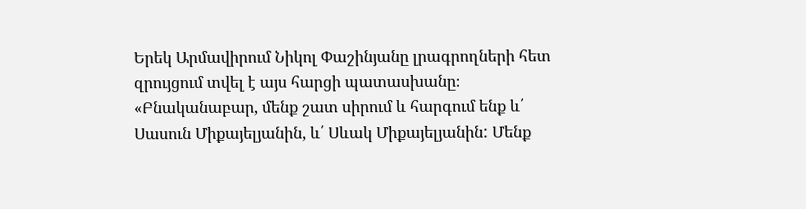Երեկ Արմավիրում Նիկոլ Փաշինյանը լրագրողների հետ զրույցում տվել է այս հարցի պատասխանը։ «Բնականաբար, մենք շատ սիրում և հարգում ենք և՛ Սասուն Միքայելյանին, և՛ Սևակ Միքայելյանին: Մենք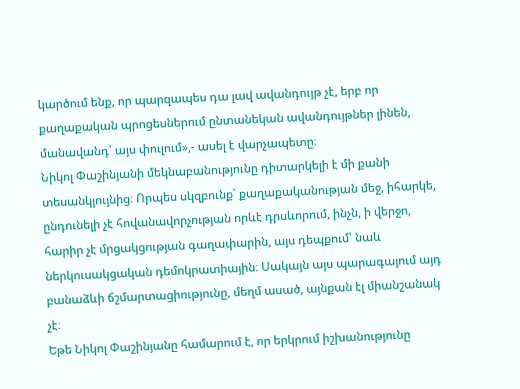կարծում ենք, որ պարզապես դա լավ ավանդույթ չէ, երբ որ քաղաքական պրոցեսներում ընտանեկան ավանդույթներ լինեն, մանավանդ՝ այս փուլում»,- ասել է վարչապետը։
Նիկոլ Փաշինյանի մեկնաբանությունը դիտարկելի է մի քանի տեսանկյույնից։ Որպես սկզբունք՝ քաղաքականության մեջ, իհարկե, ընդունելի չէ հովանավորչության որևէ դրսևորում, ինչն, ի վերջո, հարիր չէ մրցակցության գաղափարին, այս դեպքում՝ նաև ներկուսակցական դեմոկրատիային։ Սակայն այս պարագայում այդ բանաձևի ճշմարտացիությունը, մեղմ ասած, այնքան էլ միանշանակ չէ։
Եթե Նիկոլ Փաշինյանը համարում է, որ երկրում իշխանությունը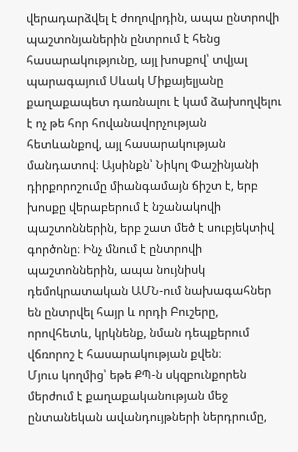վերադարձվել է ժողովրդին, ապա ընտրովի պաշտոնյաներին ընտրում է հենց հասարակությունը, այլ խոսքով՝ տվյալ պարագայում Սևակ Միքայելյանը քաղաքապետ դառնալու է կամ ձախողվելու է ոչ թե հոր հովանավորչության հետևանքով, այլ հասարակության մանդատով։ Այսինքն՝ Նիկոլ Փաշինյանի դիրքորոշումը միանգամայն ճիշտ է, երբ խոսքը վերաբերում է նշանակովի պաշտոններին, երբ շատ մեծ է սուբյեկտիվ գործոնը։ Ինչ մնում է ընտրովի պաշտոններին, ապա նույնիսկ դեմոկրատական ԱՄՆ-ում նախագահներ են ընտրվել հայր և որդի Բուշերը, որովհետև, կրկնենք, նման դեպքերում վճռորոշ է հասարակության քվեն։
Մյուս կողմից՝ եթե ՔՊ-ն սկզբունքորեն մերժում է քաղաքականության մեջ ընտանեկան ավանդույթների ներդրումը,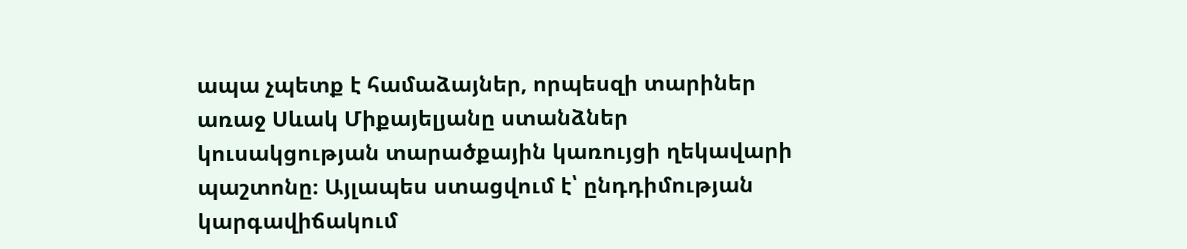ապա չպետք է համաձայներ, որպեսզի տարիներ առաջ Սևակ Միքայելյանը ստանձներ կուսակցության տարածքային կառույցի ղեկավարի պաշտոնը։ Այլապես ստացվում է՝ ընդդիմության կարգավիճակում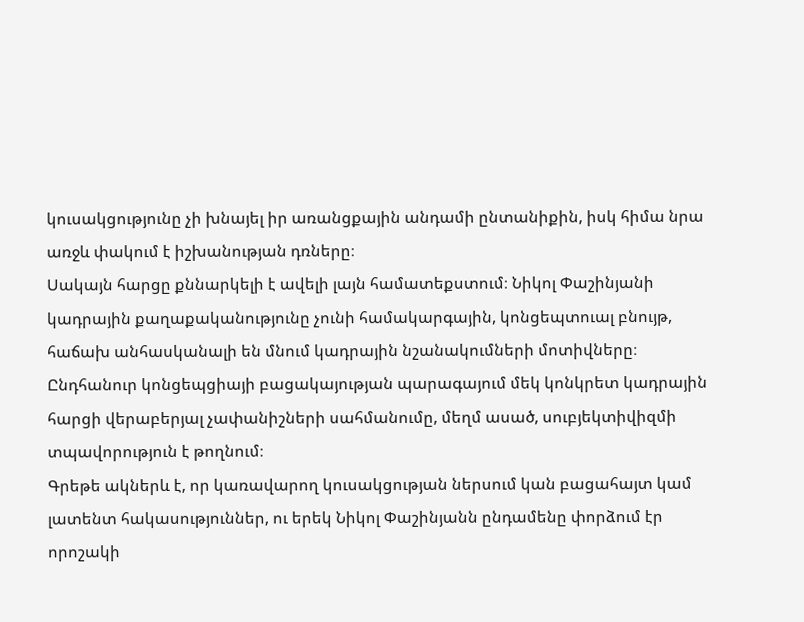կուսակցությունը չի խնայել իր առանցքային անդամի ընտանիքին, իսկ հիմա նրա առջև փակում է իշխանության դռները։
Սակայն հարցը քննարկելի է ավելի լայն համատեքստում։ Նիկոլ Փաշինյանի կադրային քաղաքականությունը չունի համակարգային, կոնցեպտուալ բնույթ, հաճախ անհասկանալի են մնում կադրային նշանակումների մոտիվները։ Ընդհանուր կոնցեպցիայի բացակայության պարագայում մեկ կոնկրետ կադրային հարցի վերաբերյալ չափանիշների սահմանումը, մեղմ ասած, սուբյեկտիվիզմի տպավորություն է թողնում։
Գրեթե ակներև է, որ կառավարող կուսակցության ներսում կան բացահայտ կամ լատենտ հակասություններ, ու երեկ Նիկոլ Փաշինյանն ընդամենը փորձում էր որոշակի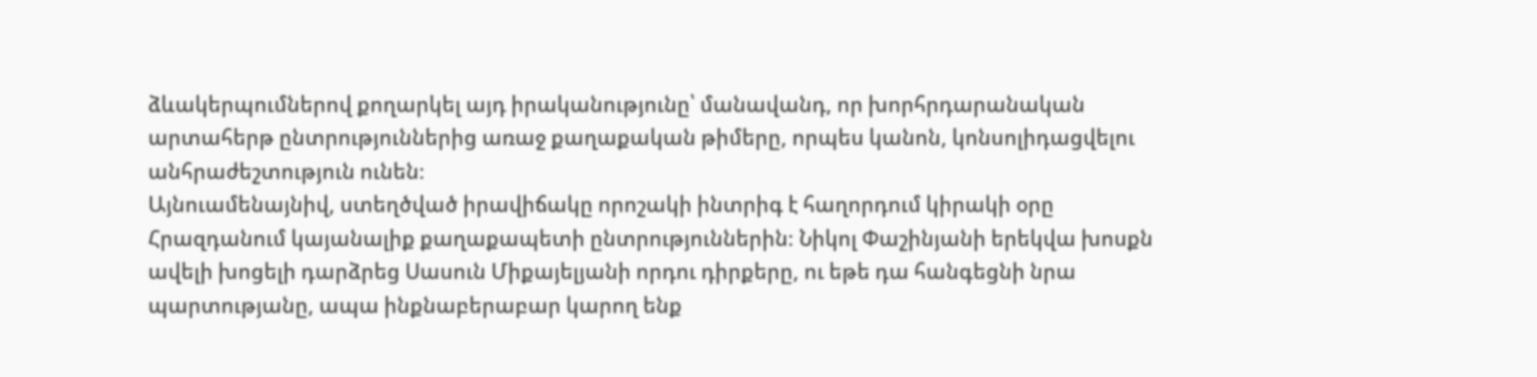ձևակերպումներով քողարկել այդ իրականությունը՝ մանավանդ, որ խորհրդարանական արտահերթ ընտրություններից առաջ քաղաքական թիմերը, որպես կանոն, կոնսոլիդացվելու անհրաժեշտություն ունեն։
Այնուամենայնիվ, ստեղծված իրավիճակը որոշակի ինտրիգ է հաղորդում կիրակի օրը Հրազդանում կայանալիք քաղաքապետի ընտրություններին։ Նիկոլ Փաշինյանի երեկվա խոսքն ավելի խոցելի դարձրեց Սասուն Միքայելյանի որդու դիրքերը, ու եթե դա հանգեցնի նրա պարտությանը, ապա ինքնաբերաբար կարող ենք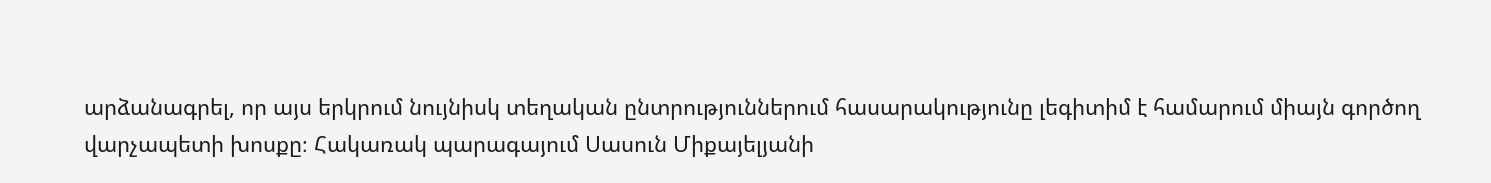արձանագրել, որ այս երկրում նույնիսկ տեղական ընտրություններում հասարակությունը լեգիտիմ է համարում միայն գործող վարչապետի խոսքը։ Հակառակ պարագայում Սասուն Միքայելյանի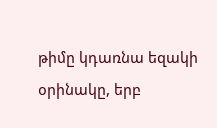թիմը կդառնա եզակի օրինակը, երբ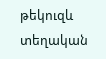թեկուզև տեղական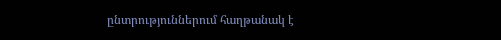ընտրություններում հաղթանակ է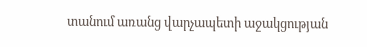տանում առանց վարչապետի աջակցության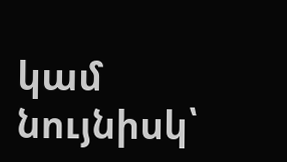կամ նույնիսկ՝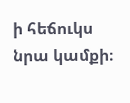ի հեճուկս նրա կամքի։